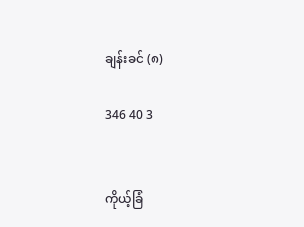ချန်းခင် (၈)

346 40 3


ကိုယ့်ခြံ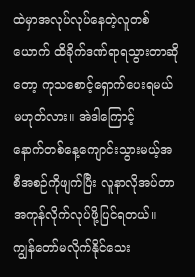ထဲမှာအလုပ်လုပ်နေတဲ့လူတစ်ယောက် ထိခိုက်ဒဏ်ရာရသွားတာဆိုတော့ ကုသစောင့်ရှောက်ပေးရမယ်မဟုတ်လား။ အဲဒါကြောင့်
နောက်တစ်နေ့ကျောင်းသွားမယ့်အစီအစဉ်ကိုဖျက်ပြီး လူနာလိုအပ်တာအကုန်လိုက်လုပ်ဖို့ပြင်ရတယ်။
ကျွန်တော်မလိုက်နိုင်သေး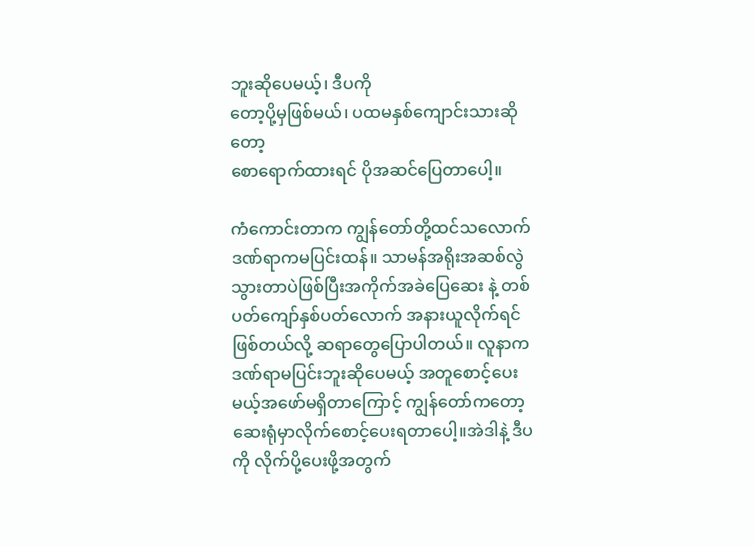ဘူးဆိုပေမယ့်၊ ဒီပကို
တော့ပို့မှဖြစ်မယ်၊ ပထမနှစ်ကျောင်းသားဆိုတော့
စောရောက်ထားရင် ပိုအဆင်ပြေတာပေါ့။

ကံကောင်းတာက ကျွန်တော်တို့ထင်သလောက် ဒဏ်ရာကမပြင်းထန်။ သာမန်အရိုးအဆစ်လွဲသွားတာပဲဖြစ်ပြီးအကိုက်အခဲပြေဆေး နဲ့ တစ်ပတ်ကျော်နှစ်ပတ်လောက် အနားယူလိုက်ရင်ဖြစ်တယ်လို့ ဆရာတွေပြောပါတယ်။ လူနာကဒဏ်ရာမပြင်းဘူးဆိုပေမယ့် အတူစောင့်ပေးမယ့်အဖော်မရှိတာကြောင့် ကျွန်တော်ကတော့ ဆေးရုံမှာလိုက်စောင့်ပေးရတာပေါ့။အဲဒါနဲ့ ဒီပကို လိုက်ပို့ပေးဖို့အတွက်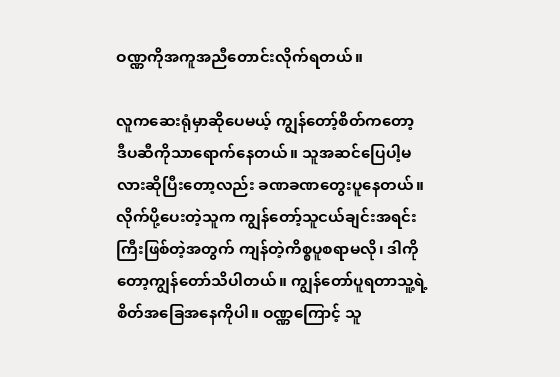ဝဏ္ဏကိုအကူအညီတောင်းလိုက်ရတယ်။

လူကဆေးရုံမှာဆိုပေမယ့် ကျွန်တော့်စိတ်ကတော့
ဒီပဆီကိုသာရောက်နေတယ်။ သူအဆင်ပြေပါ့မလားဆိုပြီးတော့လည်း ခဏခဏတွေးပူနေတယ်။ လိုက်ပို့ပေးတဲ့သူက ကျွန်တော့်သူငယ်ချင်းအရင်းကြီးဖြစ်တဲ့အတွက် ကျန်တဲ့ကိစ္စပူစရာမလို၊ ဒါကိုတော့ကျွန်တော်သိပါတယ်။ ကျွန်တော်ပူရတာသူ့ရဲ့စိတ်အခြေအနေကိုပါ။ ဝဏ္ဏကြောင့် သူ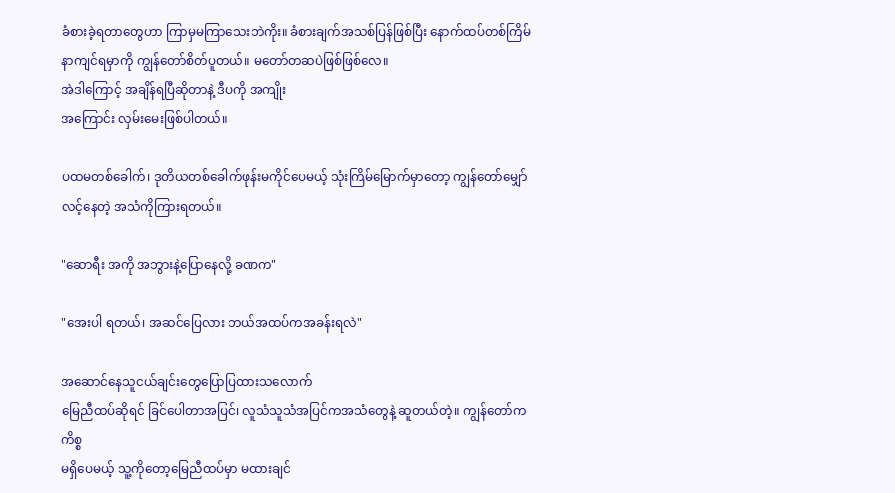ခံစားခဲ့ရတာတွေဟာ ကြာမှမကြာသေးဘဲကိုး။ ခံစားချက်အသစ်ပြန်ဖြစ်ပြီး နောက်ထပ်တစ်ကြိမ်နာကျင်ရမှာကို ကျွန်တော်စိတ်ပူတယ်။ မတော်တဆပဲဖြစ်ဖြစ်လေ။
အဲဒါကြောင့် အချိန်ရပြီဆိုတာနဲ့ ဒီပကို အကျိုး
အကြောင်း လှမ်းမေးဖြစ်ပါတယ်။

ပထမတစ်ခေါက်၊ ဒုတိယတစ်ခေါက်ဖုန်းမကိုင်ပေမယ့် သုံးကြိမ်မြောက်မှာတော့ ကျွန်တော်မျှော်လင့်နေတဲ့ အသံကိုကြားရတယ်။

"ဆောရီး အကို အဘွားနဲ့ပြောနေလို့ ခဏက"

"အေးပါ ရတယ်၊ အဆင်ပြေလား ဘယ်အထပ်ကအခန်းရလဲ"

အဆောင်နေသူငယ်ချင်းတွေပြောပြထားသလောက်
မြေညီထပ်ဆိုရင် ခြင်ပေါတာအပြင်၊ လူသံသူသံအပြင်ကအသံတွေနဲ့ ဆူတယ်တဲ့။ ကျွန်တော်က ကိစ္စ
မရှိပေမယ့် သူ့ကိုတော့မြေညီထပ်မှာ မထားချင်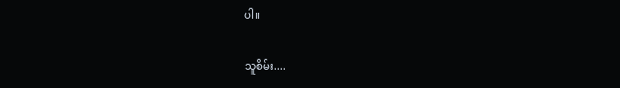ပါ။

သူစိမ်း....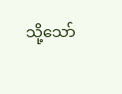သို့သော်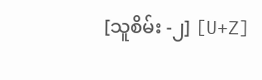[သူစိမ်း -၂] [U+Z]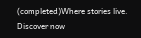(completed)Where stories live. Discover now